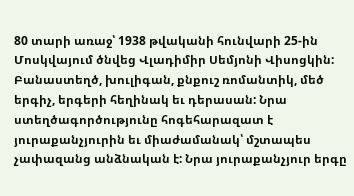80 տարի առաջ՝ 1938 թվականի հունվարի 25-ին Մոսկվայում ծնվեց Վլադիմիր Սեմյոնի Վիսոցկին: Բանաստեղծ, խուլիգան, քնքուշ ռոմանտիկ, մեծ երգիչ, երգերի հեղինակ եւ դերասան: Նրա ստեղծագործությունը հոգեհարազատ է յուրաքանչյուրին եւ միաժամանակ՝ մշտապես չափազանց անձնական է: Նրա յուրաքանչյուր երգը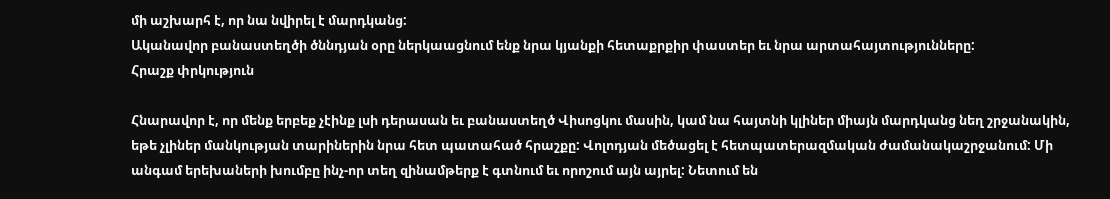մի աշխարհ է, որ նա նվիրել է մարդկանց:
Ականավոր բանաստեղծի ծննդյան օրը ներկաացնում ենք նրա կյանքի հետաքրքիր փաստեր եւ նրա արտահայտությունները:
Հրաշք փրկություն

Հնարավոր է, որ մենք երբեք չէինք լսի դերասան եւ բանաստեղծ Վիսոցկու մասին, կամ նա հայտնի կլիներ միայն մարդկանց նեղ շրջանակին, եթե չլիներ մանկության տարիներին նրա հետ պատահած հրաշքը: Վոլոդյան մեծացել է հետպատերազմական ժամանակաշրջանում: Մի անգամ երեխաների խումբը ինչ-որ տեղ զինամթերք է գտնում եւ որոշում այն այրել: Նետում են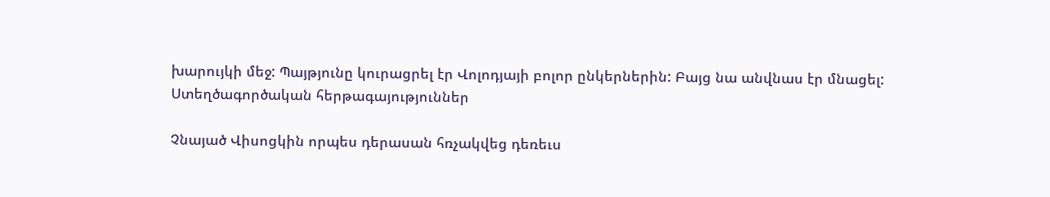խարույկի մեջ: Պայթյունը կուրացրել էր Վոլոդյայի բոլոր ընկերներին: Բայց նա անվնաս էր մնացել:
Ստեղծագործական հերթագայություններ

Չնայած Վիսոցկին որպես դերասան հռչակվեց դեռեւս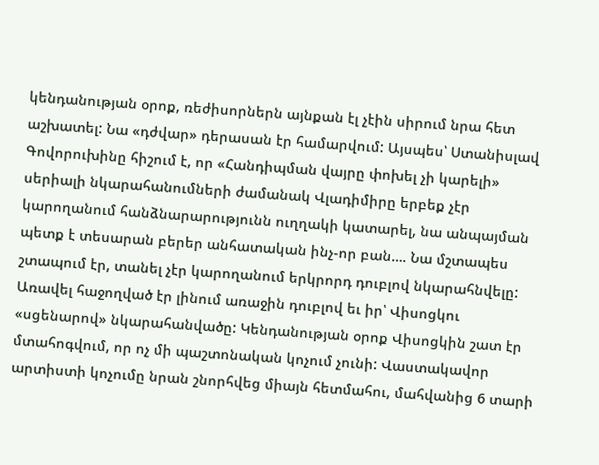կենդանության օրոք, ռեժիսորներն այնքան էլ չէին սիրում նրա հետ աշխատել: Նա «դժվար» դերասան էր համարվում: Այսպես՝ Ստանիսլավ Գովորուխինը հիշում է, որ «Հանդիպման վայրը փոխել չի կարելի» սերիալի նկարահանումների ժամանակ Վլադիմիրը երբեք չէր կարողանում հանձնարարությունն ուղղակի կատարել, նա անպայման պետք է տեսարան բերեր անհատական ինչ-որ բան…. Նա մշտապես շտապում էր, տանել չէր կարողանում երկրորդ դուբլով նկարահնվելը: Առավել հաջողված էր լինում առաջին դուբլով եւ իր՝ Վիսոցկու «սցենարով» նկարահանվածը: Կենդանության օրոք Վիսոցկին շատ էր մտահոգվում, որ ոչ մի պաշտոնական կոչում չունի: Վաստակավոր արտիստի կոչումը նրան շնորհվեց միայն հետմահու, մահվանից 6 տարի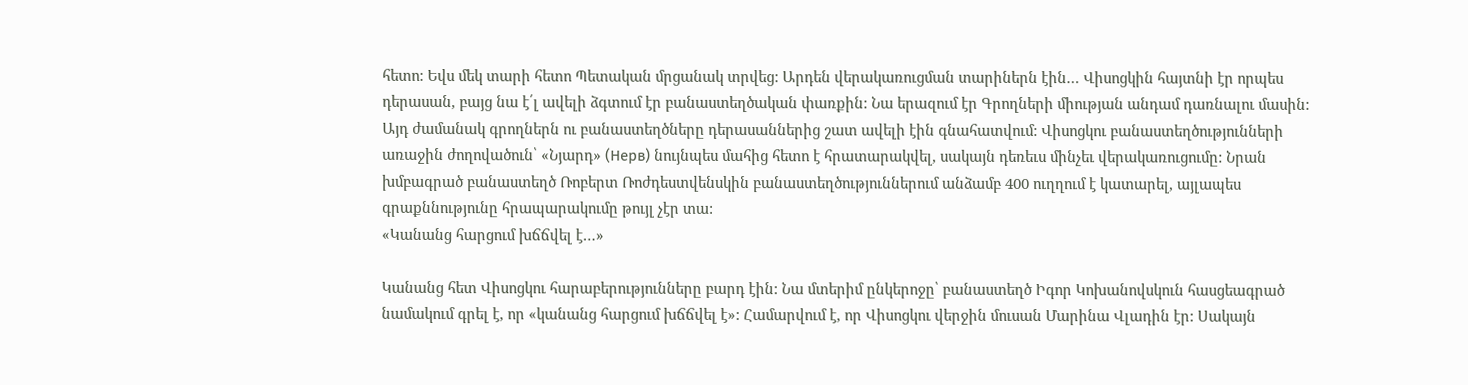հետո: Եվս մեկ տարի հետո Պետական մրցանակ տրվեց: Արդեն վերակառուցման տարիներն էին… Վիսոցկին հայտնի էր որպես դերասան, բայց նա է՛լ ավելի ձգտում էր բանաստեղծական փառքին: Նա երազում էր Գրողների միության անդամ դառնալու մասին: Այդ ժամանակ գրողներն ու բանաստեղծները դերասաններից շատ ավելի էին գնահատվում: Վիսոցկու բանաստեղծությունների առաջին ժողովածուն՝ «Նյարդ» (Нерв) նույնպես մահից հետո է հրատարակվել, սակայն դեռեւս մինչեւ վերակառուցումը: Նրան խմբագրած բանաստեղծ Ռոբերտ Ռոժդեստվենսկին բանաստեղծություններում անձամբ 400 ուղղում է կատարել, այլապես գրաքննությունը հրապարակումը թույլ չէր տա:
«Կանանց հարցում խճճվել է…»

Կանանց հետ Վիսոցկու հարաբերությունները բարդ էին: Նա մտերիմ ընկերոջը՝ բանաստեղծ Իգոր Կոխանովսկուն հասցեագրած նամակում գրել է, որ «կանանց հարցում խճճվել է»: Համարվում է, որ Վիսոցկու վերջին մուսան Մարինա Վլադին էր: Սակայն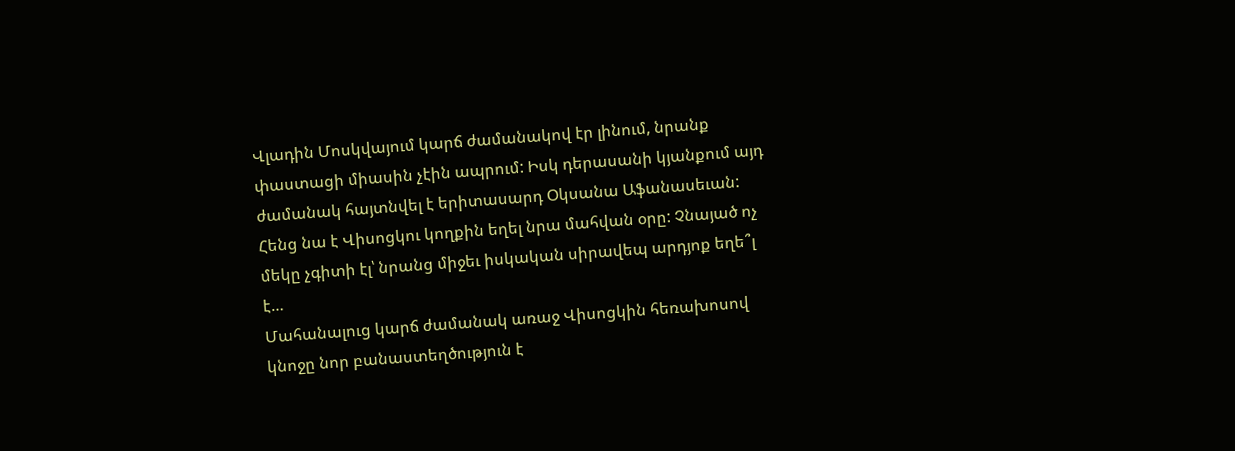Վլադին Մոսկվայում կարճ ժամանակով էր լինում, նրանք փաստացի միասին չէին ապրում: Իսկ դերասանի կյանքում այդ ժամանակ հայտնվել է երիտասարդ Օկսանա Աֆանասեւան: Հենց նա է Վիսոցկու կողքին եղել նրա մահվան օրը: Չնայած ոչ մեկը չգիտի էլ՝ նրանց միջեւ իսկական սիրավեպ արդյոք եղե՞լ է…
Մահանալուց կարճ ժամանակ առաջ Վիսոցկին հեռախոսով կնոջը նոր բանաստեղծություն է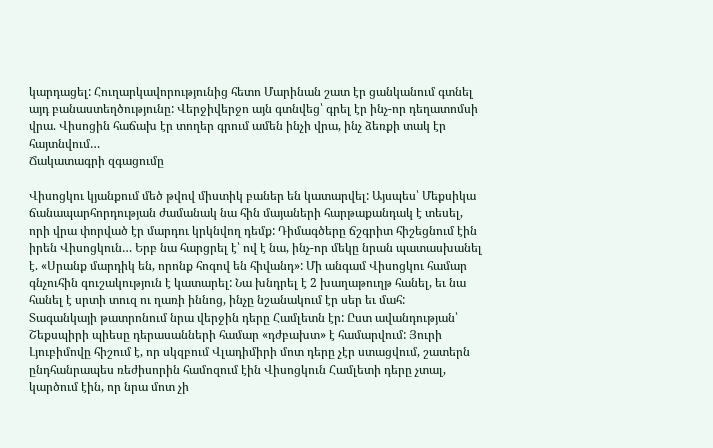կարդացել: Հուղարկավորությունից հետո Մարինան շատ էր ցանկանում գտնել այդ բանաստեղծությունը: Վերջիվերջո այն գտնվեց՝ գրել էր ինչ-որ դեղատոմսի վրա. Վիսոցին հաճախ էր տողեր գրում ամեն ինչի վրա, ինչ ձեռքի տակ էր հայտնվում…
Ճակատագրի զգացումը

Վիսոցկու կյանքում մեծ թվով միստիկ բաներ են կատարվել: Այսպես՝ Մեքսիկա ճանապարհորդության ժամանակ նա հին մայաների հարթաքանդակ է տեսել, որի վրա փորված էր մարդու կրկնվող դեմք: Դիմագծերը ճշգրիտ հիշեցնում էին իրեն Վիսոցկուն… Երբ նա հարցրել է՝ ով է նա, ինչ-որ մեկը նրան պատասխանել է. «Սրանք մարդիկ են, որոնք հոգով են հիվանդ»: Մի անգամ Վիսոցկու համար գնչուհին գուշակություն է կատարել: Նա խնդրել է 2 խաղաթուղթ հանել, եւ նա հանել է սրտի տուզ ու ղառի իննոց, ինչը նշանակում էր սեր եւ մահ:
Տագանկայի թատրոնում նրա վերջին դերը Համլետն էր: Ըստ ավանդության՝ Շեքսպիրի պիեսը դերասանների համար «դժբախտ» է համարվում: Յուրի Լյուբիմովը հիշում է, որ սկզբում Վլադիմիրի մոտ դերը չէր ստացվում, շատերն ընդհանրապես ռեժիսորին համոզում էին Վիսոցկուն Համլետի դերը չտալ, կարծում էին, որ նրա մոտ չի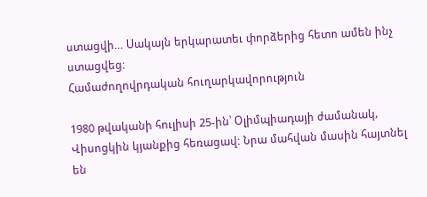ստացվի… Սակայն երկարատեւ փորձերից հետո ամեն ինչ ստացվեց:
Համաժողովրդական հուղարկավորություն

1980 թվականի հուլիսի 25-ին՝ Օլիմպիադայի ժամանակ, Վիսոցկին կյանքից հեռացավ: Նրա մահվան մասին հայտնել են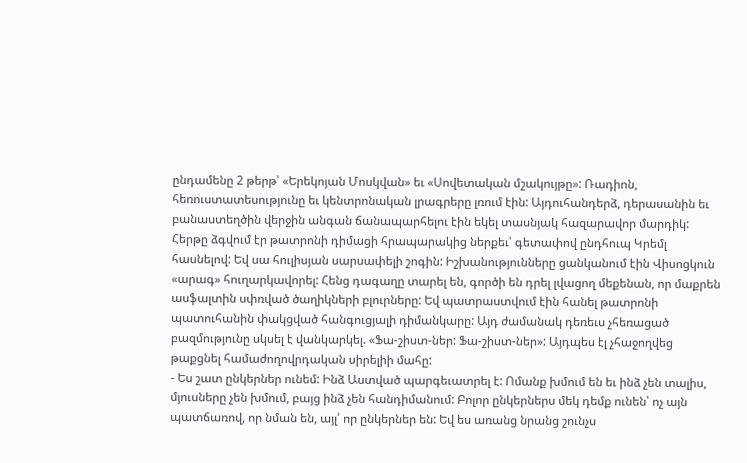ընդամենը 2 թերթ՝ «Երեկոյան Մոսկվան» եւ «Սովետական մշակույթը»: Ռադիոն, հեռուստատեսությունը եւ կենտրոնական լրագրերը լռում էին: Այդուհանդերձ, դերասանին եւ բանաստեղծին վերջին անգան ճանապարհելու էին եկել տասնյակ հազարավոր մարդիկ: Հերթը ձգվում էր թատրոնի դիմացի հրապարակից ներքեւ՝ գետափով ընդհուպ Կրեմլ հասնելով: Եվ սա հուլիսյան սարսափելի շոգին: Իշխանությունները ցանկանում էին Վիսոցկուն «արագ» հուղարկավորել: Հենց դագաղը տարել են, գործի են դրել լվացող մեքենան, որ մաքրեն ասֆալտին սփռված ծաղիկների բլուրները: Եվ պատրաստվում էին հանել թատրոնի պատուհանին փակցված հանգուցյալի դիմանկարը: Այդ ժամանակ դեռեւս չհեռացած բազմությունը սկսել է վանկարկել. «Ֆա-շիստ-ներ: Ֆա-շիստ-ներ»: Այդպես էլ չհաջողվեց թաքցնել համաժողովրդական սիրելիի մահը:
- Ես շատ ընկերներ ունեմ: Ինձ Աստված պարգեւատրել է: Ոմանք խմում են եւ ինձ չեն տալիս, մյուսները չեն խմում, բայց ինձ չեն հանդիմանում: Բոլոր ընկերներս մեկ դեմք ունեն՝ ոչ այն պատճառով, որ նման են, այլ՝ որ ընկերներ են: Եվ ես առանց նրանց շունչս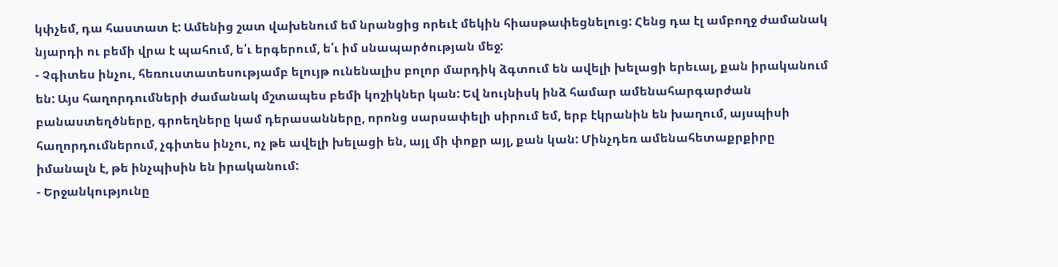կփչեմ, դա հաստատ է: Ամենից շատ վախենում եմ նրանցից որեւէ մեկին հիասթափեցնելուց: Հենց դա էլ ամբողջ ժամանակ նյարդի ու բեմի վրա է պահում, ե՛ւ երգերում, ե՛ւ իմ սնապարծության մեջ:
- Չգիտես ինչու, հեռուստատեսությամբ ելույթ ունենալիս բոլոր մարդիկ ձգտում են ավելի խելացի երեւալ, քան իրականում են: Այս հաղորդումների ժամանակ մշտապես բեմի կոշիկներ կան: Եվ նույնիսկ ինձ համար ամենահարգարժան բանաստեղծները, գրոեղները կամ դերասանները, որոնց սարսափելի սիրում եմ, երբ էկրանին են խաղում, այսպիսի հաղորդումներում, չգիտես ինչու, ոչ թե ավելի խելացի են, այլ մի փոքր այլ, քան կան: Մինչդեռ ամենահետաքրքիրը իմանալն է, թե ինչպիսին են իրականում:
- Երջանկությունը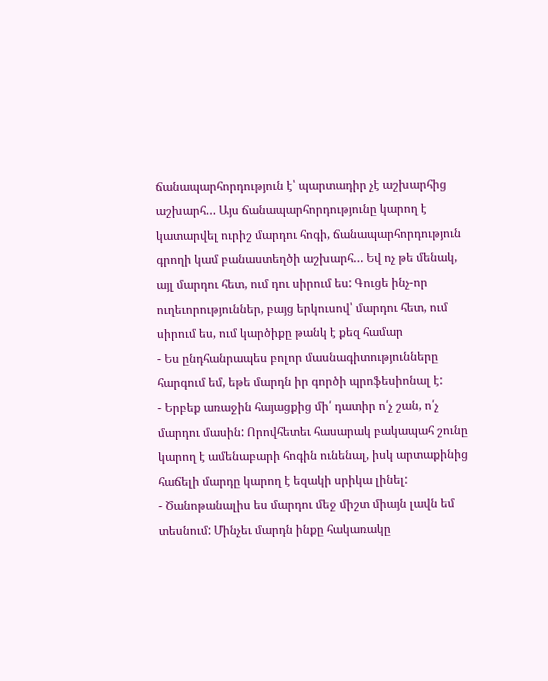ճանապարհորդություն է՝ պարտադիր չէ աշխարհից աշխարհ… Այս ճանապարհորդությունը կարող է կատարվել ուրիշ մարդու հոգի, ճանապարհորդություն գրողի կամ բանաստեղծի աշխարհ… Եվ ոչ թե մենակ, այլ մարդու հետ, ում դու սիրում ես: Գուցե ինչ-որ ուղեւորություններ, բայց երկուսով՝ մարդու հետ, ում սիրում ես, ում կարծիքը թանկ է քեզ համար
- Ես ընդհանրապես բոլոր մասնագիտությունները հարգում եմ, եթե մարդն իր գործի պրոֆեսիոնալ է:
- Երբեք առաջին հայացքից մի՛ դատիր ո՛չ շան, ո՛չ մարդու մասին: Որովհետեւ հասարակ բակապահ շունը կարող է ամենաբարի հոգին ունենալ, իսկ արտաքինից հաճելի մարդը կարող է եզակի սրիկա լինել:
- Ծանոթանալիս ես մարդու մեջ միշտ միայն լավն եմ տեսնում: Մինչեւ մարդն ինքը հակառակը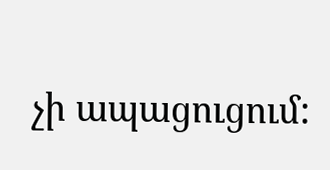չի ապացուցում: